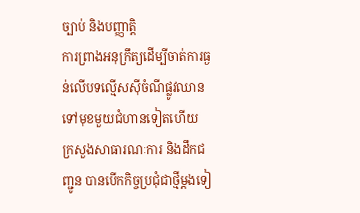ច្បាប់ និងបញ្ញាត្តិ
ការព្រាងអនុក្រឹត្យដើម្បីចាត់ការធ្ងន់លើបទល្មើសស៊ីចំណីផ្លូវឈានទៅមុខមួយជំហានទៀតហើយ
ក្រសួងសាធារណៈការ និងដឹកជញ្ជូន បានបើកកិច្ចប្រជុំជាថ្មីម្ដងទៀ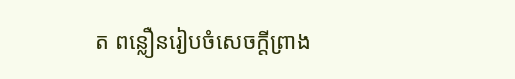ត ពន្លឿនរៀបចំសេចក្តីព្រាង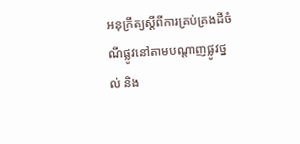អនុក្រឹត្យស្តីពីការគ្រប់គ្រងដីចំណីផ្លូវនៅតាមបណ្តាញផ្លូវថ្នល់ និង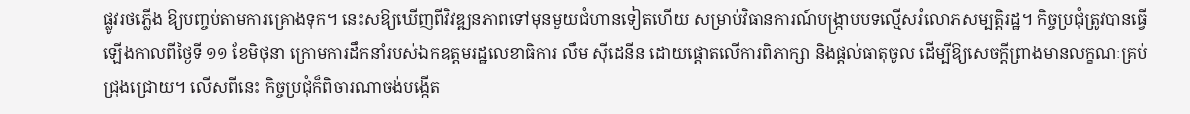ផ្លូវរថភ្លើង ឱ្យបញ្ចប់តាមការគ្រោងទុក។ នេះសឱ្យឃើញពីវិវឌ្ឍនភាពទៅមុនមួយជំហានទៀតហើយ សម្រាប់វិធានការណ៍បង្ក្រាបបទល្មើសរំលោភសម្បត្តិរដ្ឋ។ កិច្ចប្រជុំត្រូវបានធ្វើឡើងកាលពីថ្ងៃទី ១១ ខែមិថុនា ក្រោមការដឹកនាំរបស់ឯកឧត្តមរដ្ឋលេខាធិការ លឹម ស៊ីដេនីន ដោយផ្ដោតលើការពិភាក្សា និងផ្តល់ធាតុចូល ដើម្បីឱ្យសេចក្តីព្រាងមានលក្ខណៈគ្រប់ជ្រុងជ្រោយ។ លើសពីនេះ កិច្ចប្រជុំក៏ពិចារណាចង់បង្កើត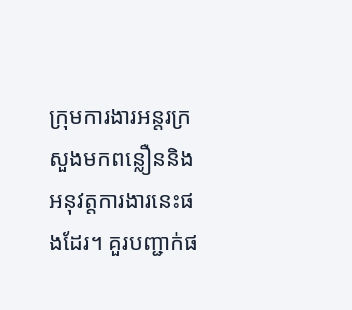ក្រុមការងារអន្តរក្រសួងមកពន្លឿននិងអនុវត្តការងារនេះផងដែរ។ គួរបញ្ជាក់ផ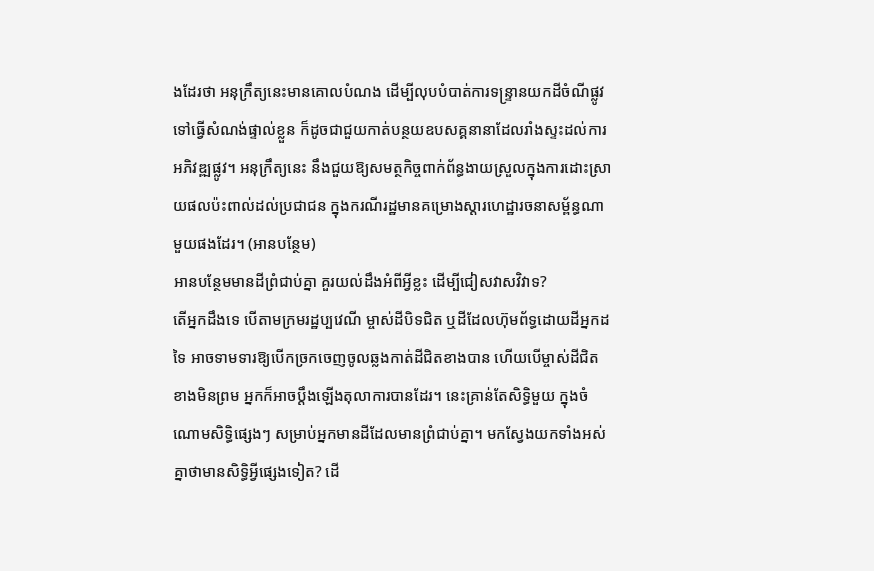ងដែរថា អនុក្រឹត្យនេះមានគោលបំណង ដើម្បីលុបបំបាត់ការទន្ទ្រានយកដីចំណីផ្លូវទៅធ្វើសំណង់ផ្ទាល់ខ្លួន ក៏ដូចជាជួយកាត់បន្ថយឧបសគ្គនានាដែលរាំងស្ទះដល់ការអភិវឌ្ឍផ្លូវ។ អនុក្រឹត្យនេះ នឹងជួយឱ្យសមត្ថកិច្ចពាក់ព័ន្ធងាយស្រួលក្នុងការដោះស្រាយផលប៉ះពាល់ដល់ប្រជាជន ក្នុងករណីរដ្ឋមានគម្រោងស្ដារហេដ្ឋារចនាសម្ព័ន្ធណាមួយផងដែរ។ (អានបន្ថែម)
អានបន្ថែមមានដីព្រំជាប់គ្នា គួរយល់ដឹងអំពីអ្វីខ្លះ ដើម្បីជៀសវាសវិវាទ?
តើអ្នកដឹងទេ បើតាមក្រមរដ្ឋប្បវេណី ម្ចាស់ដីបិទជិត ឬដីដែលហ៊ុមព័ទ្ធដោយដីអ្នកដទៃ អាចទាមទារឱ្យបើកច្រកចេញចូលឆ្លងកាត់ដីជិតខាងបាន ហើយបើម្ចាស់ដីជិតខាងមិនព្រម អ្នកក៏អាចប្តឹងឡើងតុលាការបានដែរ។ នេះគ្រាន់តែសិទ្ធិមួយ ក្នុងចំណោមសិទ្ធិផ្សេងៗ សម្រាប់អ្នកមានដីដែលមានព្រំជាប់គ្នា។ មកស្វែងយកទាំងអស់គ្នាថាមានសិទ្ធិអ្វីផ្សេងទៀត? ដើ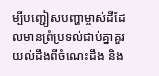ម្បីបញ្ជៀសបញ្ហាម្ចាស់ដីដែលមានព្រំប្រទល់ជាប់គ្នាគួរយល់ដឹងពីចំណេះដឹង និង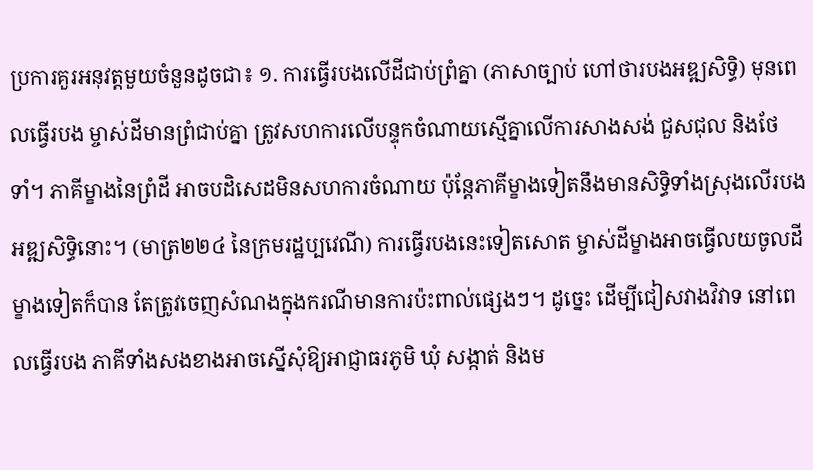ប្រការគួរអនុវត្តមួយចំនួនដូចជា៖ ១. ការធ្វើរបងលើដីជាប់ព្រំគ្នា (ភាសាច្បាប់ ហៅថារបងអឌ្ឍសិទ្ធិ) មុនពេលធ្វើរបង ម្ចាស់ដីមានព្រំជាប់គ្នា ត្រូវសហការលើបន្ទុកចំណាយស្មើគ្នាលើការសាងសង់ ជួសជុល និងថែទាំ។ ភាគីម្ខាងនៃព្រំដី អាចបដិសេដមិនសហការចំណាយ ប៉ុន្តែភាគីម្ខាងទៀតនឹងមានសិទ្ធិទាំងស្រុងលើរបងអឌ្ឍសិទ្ធិនោះ។ (មាត្រ២២៤ នៃក្រមរដ្ឋប្បវេណី) ការធ្វើរបងនេះទៀតសោត ម្ចាស់ដីម្ខាងអាចធ្វើលយចូលដីម្ខាងទៀតក៏បាន តែត្រូវចេញសំណងក្នុងករណីមានការប៉ះពាល់ផ្សេងៗ។ ដូច្នេះ ដើម្បីជៀសវាងវិវាទ នៅពេលធ្វើរបង ភាគីទាំងសងខាងអាចស្នើសុំឱ្យអាជ្ញាធរភូមិ ឃុំ សង្កាត់ និងម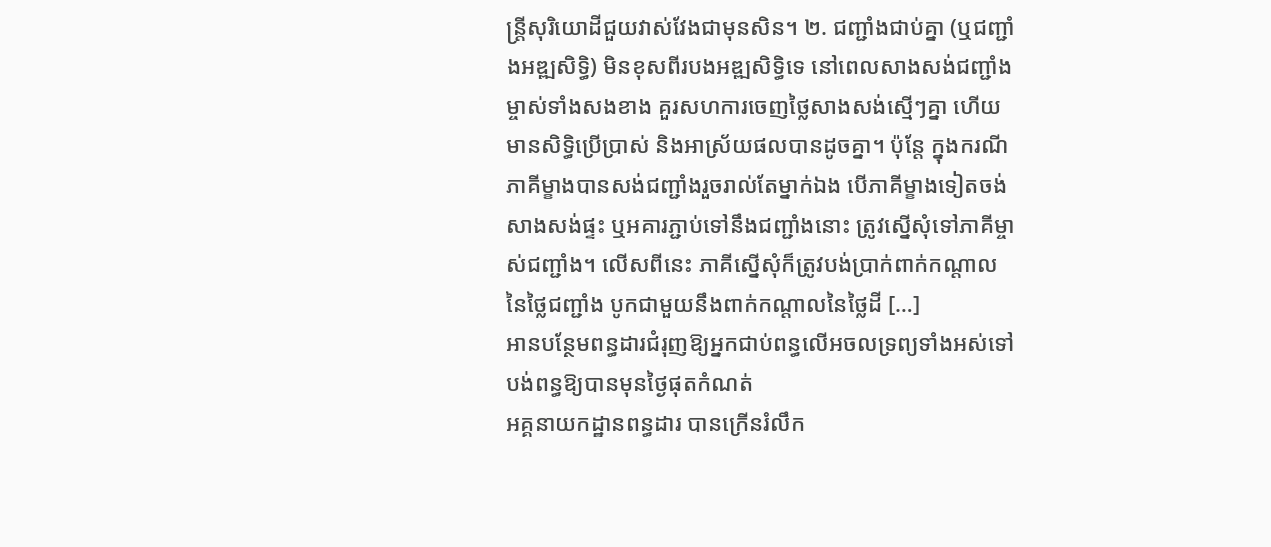ន្ត្រីសុរិយោដីជួយវាស់វែងជាមុនសិន។ ២. ជញ្ជាំងជាប់គ្នា (ឬជញ្ជាំងអឌ្ឍសិទ្ធិ) មិនខុសពីរបងអឌ្ឍសិទ្ធិទេ នៅពេលសាងសង់ជញ្ជាំង ម្ចាស់ទាំងសងខាង គួរសហការចេញថ្លៃសាងសង់ស្មើៗគ្នា ហើយមានសិទ្ធិប្រើប្រាស់ និងអាស្រ័យផលបានដូចគ្នា។ ប៉ុន្តែ ក្នុងករណី ភាគីម្ខាងបានសង់ជញ្ជាំងរួចរាល់តែម្នាក់ឯង បើភាគីម្ខាងទៀតចង់សាងសង់ផ្ទះ ឬអគារភ្ជាប់ទៅនឹងជញ្ជាំងនោះ ត្រូវស្នើសុំទៅភាគីម្ចាស់ជញ្ជាំង។ លើសពីនេះ ភាគីស្នើសុំក៏ត្រូវបង់ប្រាក់ពាក់កណ្តាលនៃថ្លៃជញ្ជាំង បូកជាមួយនឹងពាក់កណ្តាលនៃថ្លៃដី […]
អានបន្ថែមពន្ធដារជំរុញឱ្យអ្នកជាប់ពន្ធលើអចលទ្រព្យទាំងអស់ទៅបង់ពន្ធឱ្យបានមុនថ្ងៃផុតកំណត់
អគ្គនាយកដ្ឋានពន្ធដារ បានក្រើនរំលឹក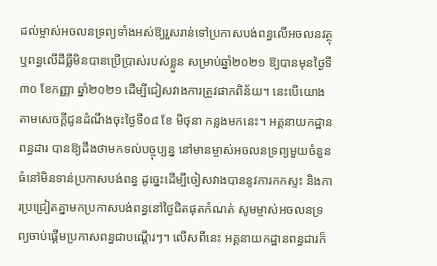ដល់ម្ចាស់អចលនទ្រព្យទាំងអស់ឱ្យរួសរាន់ទៅប្រកាសបង់ពន្ធលើអចលនវត្ថុ ឬពន្ធលើដីធ្លីមិនបានប្រើប្រាស់របស់ខ្លួន សម្រាប់ឆ្នាំ២០២១ ឱ្យបានមុនថ្ងៃទី៣០ ខែកញ្ញា ឆ្នាំ២០២១ ដើម្បីជៀសវាងការត្រូវផាកពិន័យ។ នេះបើយោងតាមសេចក្តីជូនដំណឹងចុះថ្ងៃទី០៨ ខែ មិថុនា កន្លងមកនេះ។ អគ្គនាយកដ្ឋានពន្ធដារ បានឱ្យដឹងថាមកទល់បច្ចុប្បន្ន នៅមានម្ចាស់អចលនទ្រព្យមួយចំនួនធំនៅមិនទាន់ប្រកាសបង់ពន្ធ ដូច្នេះដើម្បីចៀសវាងបាននូវការកកស្ទះ និងការប្រជ្រៀតគ្នាមកប្រកាសបង់ពន្ធនៅថ្ងៃជិតផុតកំណត់ សូមម្ចាស់អចលនទ្រព្យចាប់ផ្ដើមប្រកាសពន្ធជាបណ្ដើរៗ។ លើសពីនេះ អគ្គនាយកដ្ឋានពន្ធដារក៏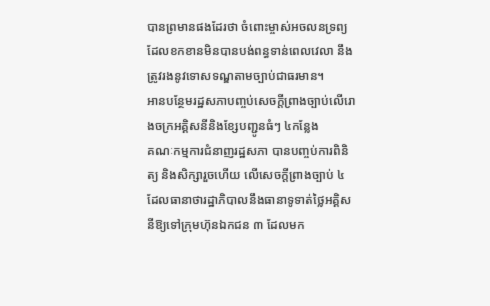បានព្រមានផងដែរថា ចំពោះម្ចាស់អចលនទ្រព្យ ដែលខកខានមិនបានបង់ពន្ធទាន់ពេលវេលា នឹងត្រូវរងនូវទោសទណ្ឌតាមច្បាប់ជាធរមាន។
អានបន្ថែមរដ្ឋសភាបញ្ចប់សេចក្តីព្រាងច្បាប់លើរោងចក្រអគ្គិសនីនិងខ្សែបញ្ជូនធំៗ ៤កន្លែង
គណៈកម្មការជំនាញរដ្ឋសភា បានបញ្ចប់ការពិនិត្យ និងសិក្សារួចហើយ លើសេចក្តីព្រាងច្បាប់ ៤ ដែលធានាថារដ្ឋាភិបាលនឹងធានាទូទាត់ថ្លៃអគ្គិសនីឱ្យទៅក្រុមហ៊ុនឯកជន ៣ ដែលមក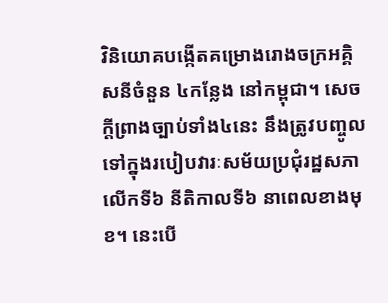វិនិយោគបង្កើតគម្រោងរោងចក្រអគ្គិសនីចំនួន ៤កន្លែង នៅកម្ពុជា។ សេចក្តីព្រាងច្បាប់ទាំង៤នេះ នឹងត្រូវបញ្ចូលទៅក្នុងរបៀបវារៈសម័យប្រជុំរដ្ឋសភាលើកទី៦ នីតិកាលទី៦ នាពេលខាងមុខ។ នេះបើ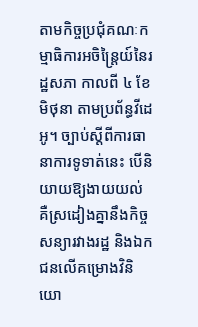តាមកិច្ចប្រជុំគណៈកម្មាធិការអចិន្រ្តៃយ៍នៃរដ្ឋសភា កាលពី ៤ ខែមិថុនា តាមប្រព័ន្ធវីដេអូ។ ច្បាប់ស្តីពីការធានាការទូទាត់នេះ បើនិយាយឱ្យងាយយល់ គឺស្រដៀងគ្នានឹងកិច្ចសន្យារវាងរដ្ឋ និងឯកជនលើគម្រោងវិនិយោ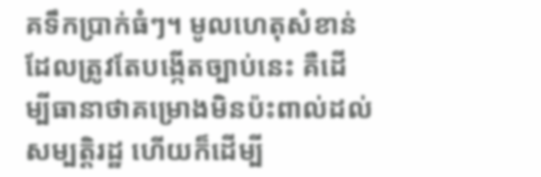គទឹកប្រាក់ធំៗ។ មូលហេតុសំខាន់ដែលត្រូវតែបង្កើតច្បាប់នេះ គឺដើម្បីធានាថាគម្រោងមិនប៉ះពាល់ដល់សម្បត្តិរដ្ឋ ហើយក៏ដើម្បី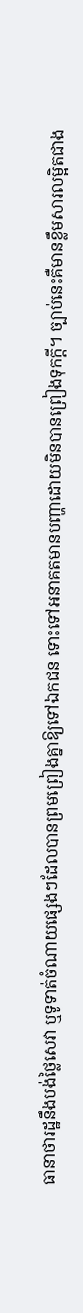ធានាថារដ្ឋនឹងបង់ថ្លៃសេវា ឬទូទាត់ចំណាយផ្សេងៗដែលបានព្រមព្រៀងគ្នាឱ្យទៅឯកជន ទោះទៅអនាគតមានបញ្ហាដោយមិនបានព្រៀងទុកក្ដី។ ច្បាប់នេះគឺមានខ្លឹមសារលម្អិតជាង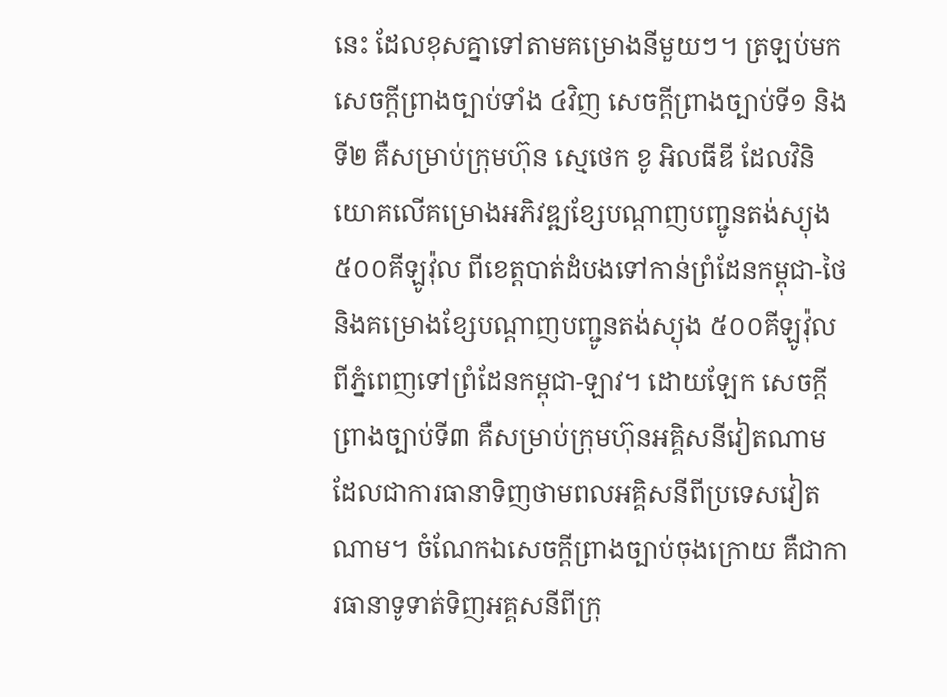នេះ ដែលខុសគ្នាទៅតាមគម្រោងនីមួយៗ។ ត្រឡប់មកសេចក្តីព្រាងច្បាប់ទាំង ៤វិញ សេចក្តីព្រាងច្បាប់ទី១ និងទី២ គឺសម្រាប់ក្រុមហ៊ុន ស្មេថេក ខូ អិលធីឌី ដែលវិនិយោគលើគម្រោងអភិវឌ្ឍខ្សែបណ្តាញបញ្ជូនតង់ស្យុង ៥០០គីឡូវ៉ុល ពីខេត្តបាត់ដំបងទៅកាន់ព្រំដែនកម្ពុជា-ថៃ និងគម្រោងខ្សែបណ្តាញបញ្ជូនតង់ស្យុង ៥០០គីឡូវ៉ុល ពីភ្នំពេញទៅព្រំដែនកម្ពុជា-ឡាវ។ ដោយឡែក សេចក្តីព្រាងច្បាប់ទី៣ គឺសម្រាប់ក្រុមហ៊ុនអគ្គិសនីវៀតណាម ដែលជាការធានាទិញថាមពលអគ្គិសនីពីប្រទេសវៀតណាម។ ចំណែកឯសេចក្តីព្រាងច្បាប់ចុងក្រោយ គឺជាការធានាទូទាត់ទិញអគ្គសនីពីក្រុ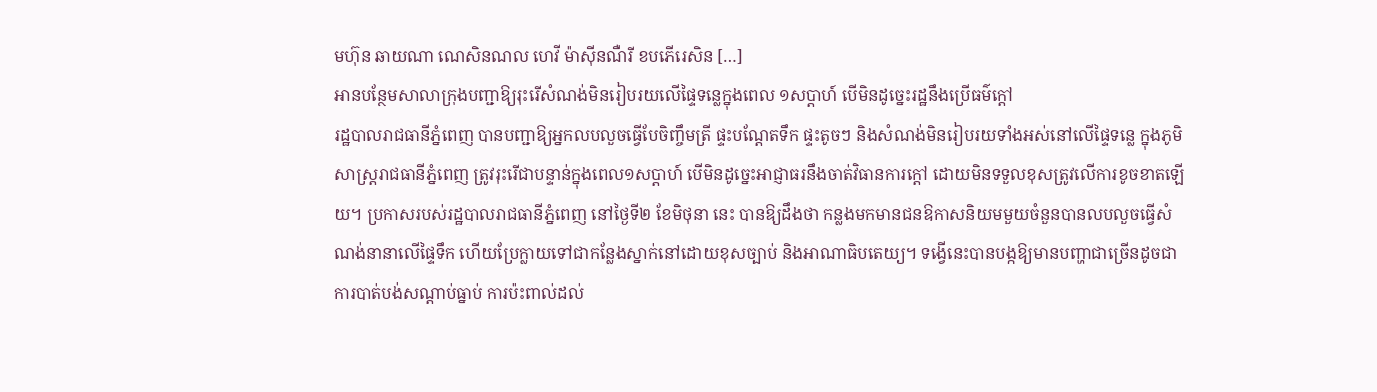មហ៊ុន ឆាយណា ណេសិនណល ហេវី ម៉ាស៊ីនណឺរី ខបភើរេសិន […]
អានបន្ថែមសាលាក្រុងបញ្ជាឱ្យរុះរើសំណង់មិនរៀបរយលើផ្ទៃទន្លេក្នុងពេល ១សប្ដាហ៍ បើមិនដូច្នេះរដ្ឋនឹងប្រើធម៌ក្ដៅ
រដ្ឋបាលរាជធានីភ្នំពេញ បានបញ្ជាឱ្យអ្នកលបលួចធ្វើបែចិញ្ចឹមត្រី ផ្ទះបណ្តែតទឹក ផ្ទះតូចៗ និងសំណង់មិនរៀបរយទាំងអស់នៅលើផ្ទៃទន្លេ ក្នុងភូមិសាស្ត្ររាជធានីភ្នំពេញ ត្រូវរុះរើជាបន្ទាន់ក្នុងពេល១សប្តាហ៍ បើមិនដូច្នេះអាជ្ញាធរនឹងចាត់វិធានការក្តៅ ដោយមិនទទួលខុសត្រូវលើការខូចខាតឡើយ។ ប្រកាសរបស់រដ្ឋបាលរាជធានីភ្នំពេញ នៅថ្ងៃទី២ ខែមិថុនា នេះ បានឱ្យដឹងថា កន្លងមកមានជនឱកាសនិយមមួយចំនួនបានលបលួចធ្វើសំណង់នានាលើផ្ទៃទឹក ហើយប្រែក្លាយទៅជាកន្លែងស្នាក់នៅដោយខុសច្បាប់ និងអាណាធិបតេយ្យ។ ទង្វើនេះបានបង្កឱ្យមានបញ្ហាជាច្រើនដូចជា ការបាត់បង់សណ្តាប់ធ្នាប់ ការប៉ះពាល់ដល់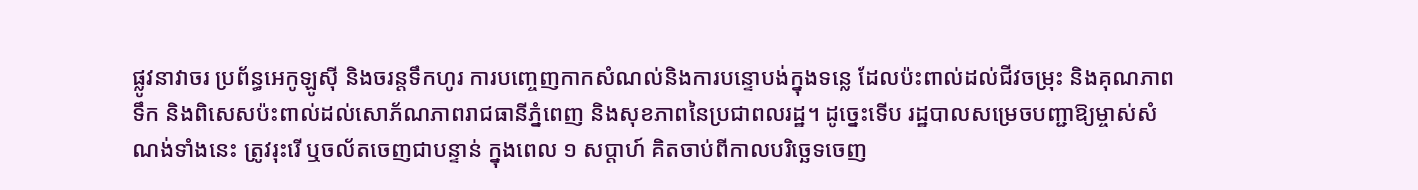ផ្លូវនាវាចរ ប្រព័ន្ធអេកូឡូស៊ី និងចរន្តទឹកហូរ ការបញ្ចេញកាកសំណល់និងការបន្ទោបង់ក្នុងទន្លេ ដែលប៉ះពាល់ដល់ជីវចម្រុះ និងគុណភាពទឹក និងពិសេសប៉ះពាល់ដល់សោភ័ណភាពរាជធានីភ្នំពេញ និងសុខភាពនៃប្រជាពលរដ្ឋ។ ដូច្នេះទើប រដ្ឋបាលសម្រេចបញ្ជាឱ្យម្ចាស់សំណង់ទាំងនេះ ត្រូវរុះរើ ឬចល័តចេញជាបន្ទាន់ ក្នុងពេល ១ សប្ដាហ៍ គិតចាប់ពីកាលបរិច្ឆេទចេញ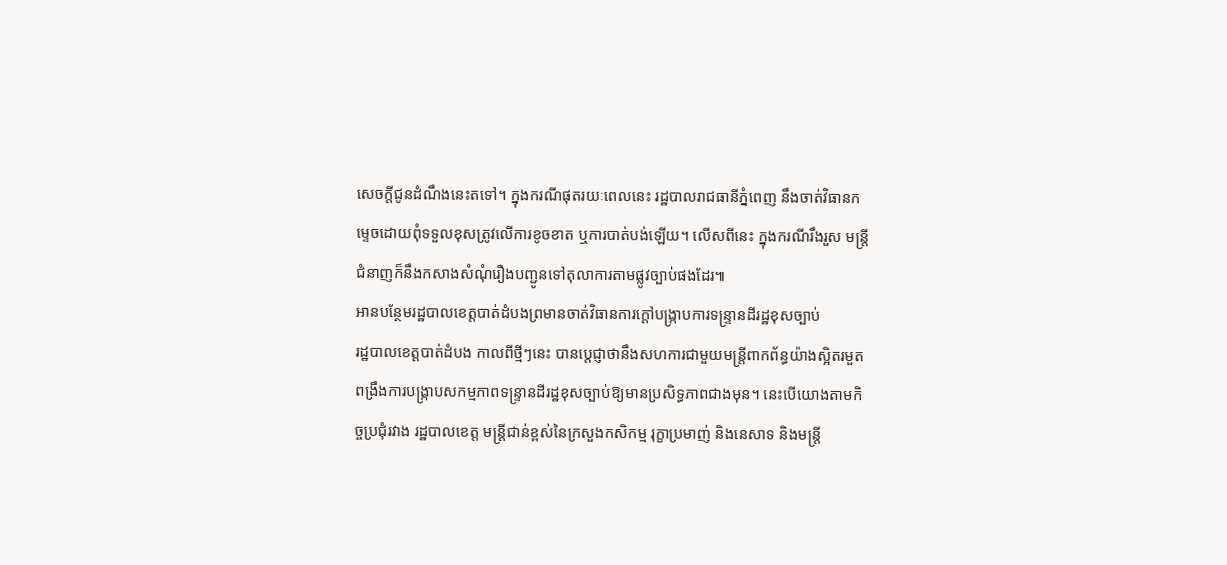សេចក្តីជូនដំណឹងនេះតទៅ។ ក្នុងករណីផុតរយៈពេលនេះ រដ្ឋបាលរាជធានីភ្នំពេញ នឹងចាត់វិធានកម្ទេចដោយពុំទទួលខុសត្រូវលើការខូចខាត ឬការបាត់បង់ឡើយ។ លើសពីនេះ ក្នុងករណីរឹងរួស មន្រ្តីជំនាញក៏នឹងកសាងសំណុំរឿងបញ្ជូនទៅតុលាការតាមផ្លូវច្បាប់ផងដែរ៕
អានបន្ថែមរដ្ឋបាលខេត្តបាត់ដំបងព្រមានចាត់វិធានការក្ដៅបង្រ្កាបការទន្ទ្រានដីរដ្ឋខុសច្បាប់
រដ្ឋបាលខេត្តបាត់ដំបង កាលពីថ្មីៗនេះ បានប្ដេជ្ញាថានឹងសហការជាមួយមន្រ្តីពាកព័ន្ធយ៉ាងស្អិតរមួត ពង្រឹងការបង្រ្កាបសកម្មភាពទន្ទ្រានដីរដ្ឋខុសច្បាប់ឱ្យមានប្រសិទ្ធភាពជាងមុន។ នេះបើយោងតាមកិច្ចប្រជុំរវាង រដ្ឋបាលខេត្ត មន្ត្រីជាន់ខ្ពស់នៃក្រសួងកសិកម្ម រុក្ខាប្រមាញ់ និងនេសាទ និងមន្ត្រី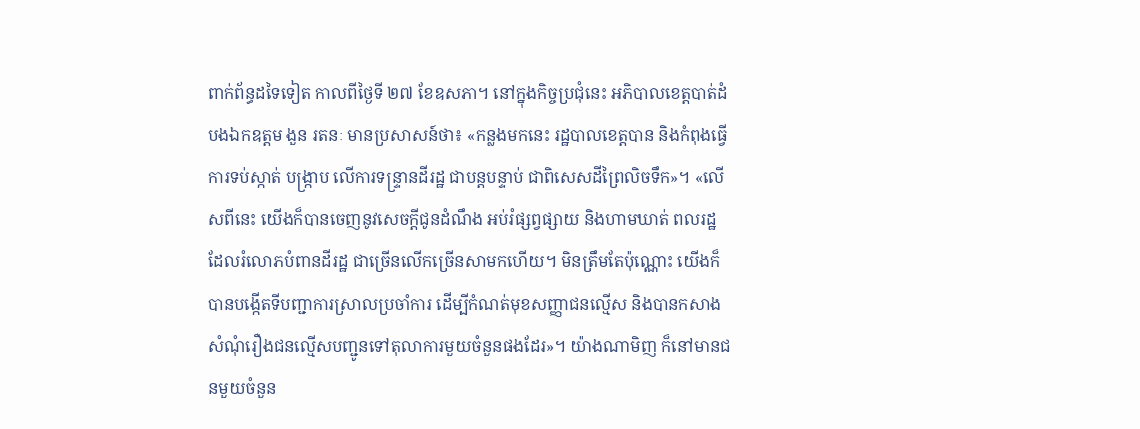ពាក់ព័ន្ធដទៃទៀត កាលពីថ្ងៃទី ២៧ ខែឧសភា។ នៅក្នុងកិច្ចប្រជុំនេះ អភិបាលខេត្តបាត់ដំបងឯកឧត្តម ងួន រតនៈ មានប្រសាសន៍ថា៖ «កន្លងមកនេះ រដ្ឋបាលខេត្តបាន និងកំពុងធ្វើការទប់ស្កាត់ បង្ក្រាប លើការទន្ទ្រានដីរដ្ឋ ជាបន្តបន្ទាប់ ជាពិសេសដីព្រៃលិចទឹក»។ «លើសពីនេះ យើងក៏បានចេញនូវសេចក្ដីជូនដំណឹង អប់រំផ្សព្វផ្សាយ និងហាមឃាត់ ពលរដ្ឋដែលរំលោភបំពានដីរដ្ឋ ជាច្រើនលើកច្រើនសាមកហើយ។ មិនត្រឹមតែប៉ុណ្ណោះ យើងក៏បានបង្កើតទីបញ្ជាការស្រាលប្រចាំការ ដើម្បីកំណត់មុខសញ្ញាជនល្មើស និងបានកសាងសំណុំរឿងជនល្មើសបញ្ជូនទៅតុលាការមួយចំនួនផងដែរ»។ យ៉ាងណាមិញ ក៏នៅមានជនមួយចំនួន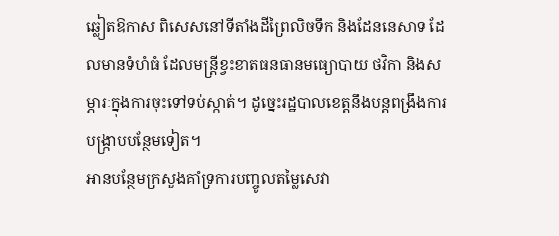ឆ្លៀតឱកាស ពិសេសនៅទីតាំងដីព្រៃលិចទឹក និងដែននេសាទ ដែលមានទំហំធំ ដែលមន្រ្ដីខ្វះខាតធនធានមធ្យោបាយ ថវិកា និងសម្ភារៈក្នុងការចុះទៅទប់ស្កាត់។ ដូច្នេះរដ្ឋបាលខេត្តនឹងបន្តពង្រឹងការបង្រ្កាបបន្ថែមទៀត។
អានបន្ថែមក្រសួងគាំទ្រការបញ្ចូលតម្លៃសេវា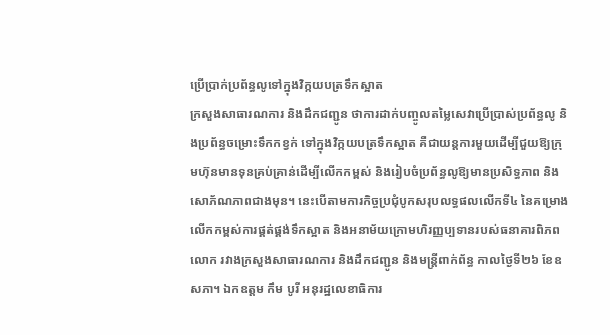ប្រើប្រាក់ប្រព័ន្ធលូទៅក្នុងវិក្កយបត្រទឹកស្អាត
ក្រសួងសាធារណការ និងដឹកជញ្ជូន ថាការដាក់បញ្ចូលតម្លៃសេវាប្រើប្រាស់ប្រព័ន្ធលូ និងប្រព័ន្ធចម្រោះទឹកកខ្វក់ ទៅក្នុងវិក្កយបត្រទឹកស្អាត គឺជាយន្តការមួយដើម្បីជួយឱ្យក្រុមហ៊ុនមានទុនគ្រប់គ្រាន់ដើម្បីលើកកម្ពស់ និងរៀបចំប្រព័ន្ធលូឱ្យមានប្រសិទ្ធភាព និងសោភ័ណភាពជាងមុន។ នេះបើតាមការកិច្ចប្រជុំបូកសរុបលទ្ធផលលើកទី៤ នៃគម្រោងលើកកម្ពស់ការផ្គត់ផ្គង់ទឹកស្អាត និងអនាម័យក្រោមហិរញ្ញប្បទានរបស់ធនាគារពិភពលោក រវាងក្រសួងសាធារណការ និងដឹកជញ្ជូន និងមន្រ្តីពាក់ព័ន្ធ កាលថ្ងៃទី២៦ ខែឧសភា។ ឯកឧត្តម កឹម បូរី អនុរដ្ឋលេខាធិការ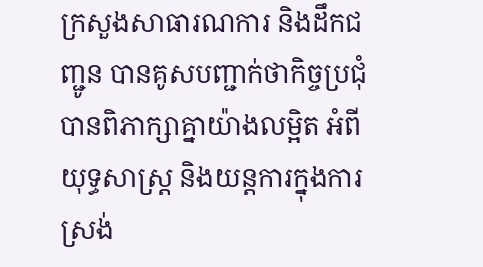ក្រសួងសាធារណការ និងដឹកជញ្ជូន បានគូសបញ្ជាក់ថាកិច្ចប្រជុំ បានពិភាក្សាគ្នាយ៉ាងលម្អិត អំពីយុទ្ធសាស្ត្រ និងយន្តការក្នុងការស្រង់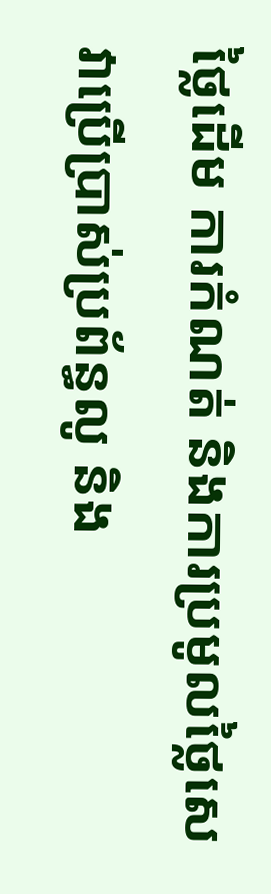ថ្លៃដើម ការកំណត់ និងការប្រមូលថ្លៃសេវាប្រើប្រាស់ប្រព័ន្ធលូ និង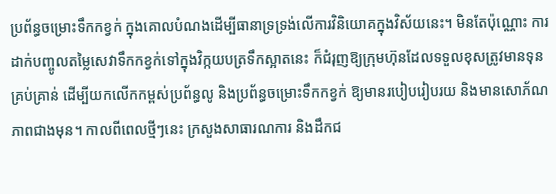ប្រព័ន្ធចម្រោះទឹកកខ្វក់ ក្នុងគោលបំណងដើម្បីធានាទ្រទ្រង់លើការវិនិយោគក្នុងវិស័យនេះ។ មិនតែប៉ុណ្ណោះ ការដាក់បញ្ចូលតម្លៃសេវាទឹកកខ្វក់ទៅក្នុងវិក្កយបត្រទឹកស្អាតនេះ ក៏ជំរុញឱ្យក្រុមហ៊ុនដែលទទួលខុសត្រូវមានទុនគ្រប់គ្រាន់ ដើម្បីយកលើកកម្ពស់ប្រព័ន្ធលូ និងប្រព័ន្ធចម្រោះទឹកកខ្វក់ ឱ្យមានរបៀបរៀបរយ និងមានសោភ័ណភាពជាងមុន។ កាលពីពេលថ្មីៗនេះ ក្រសួងសាធារណការ និងដឹកជ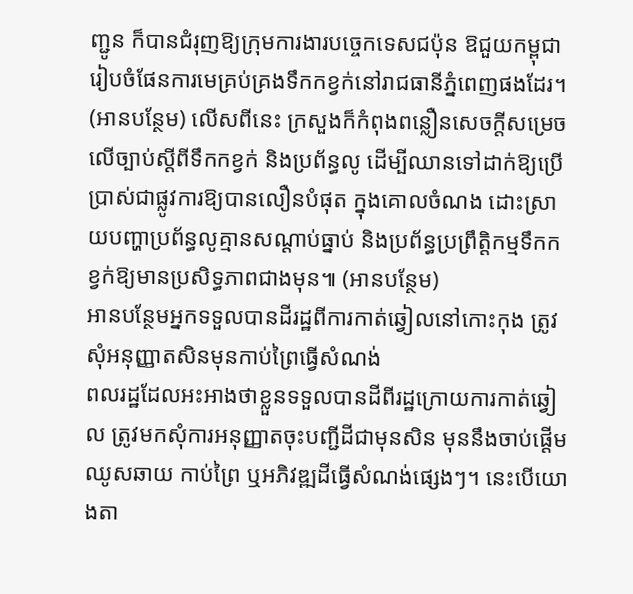ញ្ជូន ក៏បានជំរុញឱ្យក្រុមការងារបច្ចេកទេសជប៉ុន ឱជួយកម្ពុជារៀបចំផែនការមេគ្រប់គ្រងទឹកកខ្វក់នៅរាជធានីភ្នំពេញផងដែរ។ (អានបន្ថែម) លើសពីនេះ ក្រសួងក៏កំពុងពន្លឿនសេចក្ដីសម្រេចលើច្បាប់ស្តីពីទឹកកខ្វក់ និងប្រព័ន្ធលូ ដើម្បីឈានទៅដាក់ឱ្យប្រើប្រាស់ជាផ្លូវការឱ្យបានលឿនបំផុត ក្នុងគោលចំណង ដោះស្រាយបញ្ហាប្រព័ន្ធលូគ្មានសណ្ដាប់ធ្នាប់ និងប្រព័ន្ធប្រព្រឹត្តិកម្មទឹកកខ្វក់ឱ្យមានប្រសិទ្ធភាពជាងមុន៕ (អានបន្ថែម)
អានបន្ថែមអ្នកទទួលបានដីរដ្ឋពីការកាត់ឆ្វៀលនៅកោះកុង ត្រូវសុំអនុញ្ញាតសិនមុនកាប់ព្រៃធ្វើសំណង់
ពលរដ្ឋដែលអះអាងថាខ្លួនទទួលបានដីពីរដ្ឋក្រោយការកាត់ឆ្វៀល ត្រូវមកសុំការអនុញ្ញាតចុះបញ្ជីដីជាមុនសិន មុននឹងចាប់ផ្ដើមឈូសឆាយ កាប់ព្រៃ ឬអភិវឌ្ឍដីធ្វើសំណង់ផ្សេងៗ។ នេះបើយោងតា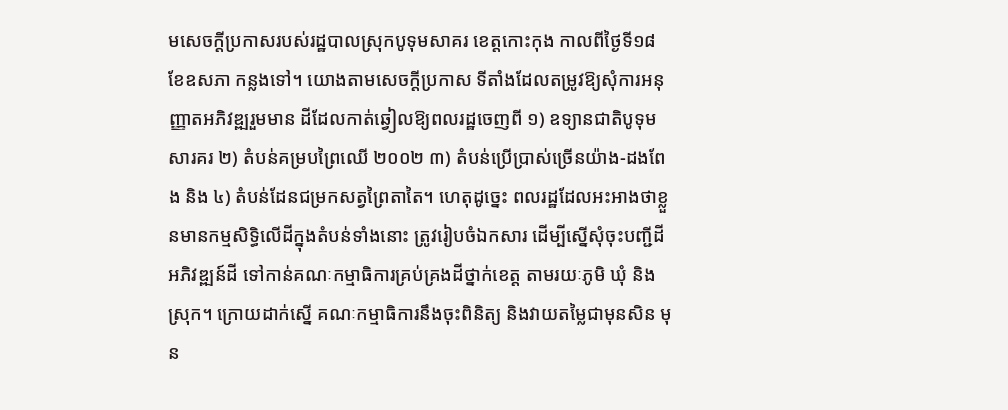មសេចក្ដីប្រកាសរបស់រដ្ឋបាលស្រុកបូទុមសាគរ ខេត្តកោះកុង កាលពីថ្ងៃទី១៨ ខែឧសភា កន្លងទៅ។ យោងតាមសេចក្ដីប្រកាស ទីតាំងដែលតម្រូវឱ្យសុំការអនុញ្ញាតអភិវឌ្ឍរួមមាន ដីដែលកាត់ឆ្វៀលឱ្យពលរដ្ឋចេញពី ១) ឧទ្យានជាតិបូទុមសារគរ ២) តំបន់គម្របព្រៃឈើ ២០០២ ៣) តំបន់ប្រើប្រាស់ច្រើនយ៉ាង-ដងពែង និង ៤) តំបន់ដែនជម្រកសត្វព្រៃតាតៃ។ ហេតុដូច្នេះ ពលរដ្ឋដែលអះអាងថាខ្លួនមានកម្មសិទ្ធិលើដីក្នុងតំបន់ទាំងនោះ ត្រូវរៀបចំឯកសារ ដើម្បីស្នើសុំចុះបញ្ជីដី អភិវឌ្ឍន៍ដី ទៅកាន់គណៈកម្មាធិការគ្រប់គ្រងដីថ្នាក់ខេត្ត តាមរយៈភូមិ ឃុំ និងស្រុក។ ក្រោយដាក់ស្នើ គណៈកម្មាធិការនឹងចុះពិនិត្យ និងវាយតម្លៃជាមុនសិន មុន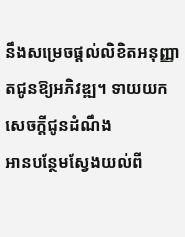នឹងសម្រេចផ្តល់លិខិតអនុញ្ញាតជូនឱ្យអភិវឌ្ឍ។ ទាយយកសេចក្តីជូនដំណឹង
អានបន្ថែមស្វែងយល់ពី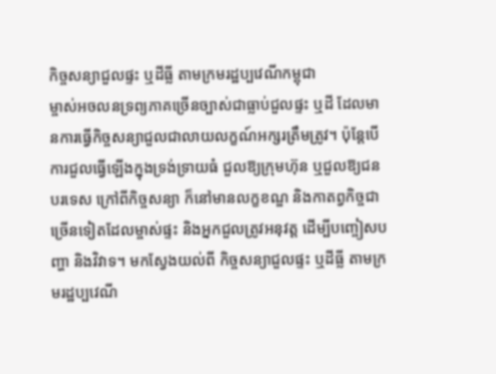កិច្ចសន្យាជួលផ្ទះ ឬដីធ្លី តាមក្រមរដ្ឋប្បវេណីកម្ពុជា
ម្ចាស់អចលនទ្រព្យភាគច្រើនច្បាស់ជាធ្លាប់ជួលផ្ទះ ឬដី ដែលមានការធ្វើកិច្ចសន្យាជួលជាលាយលក្ខណ៍អក្សរត្រឹមត្រូវ។ ប៉ុន្តែបើការជួលធ្វើឡើងក្នុងទ្រង់ទ្រាយធំ ជួលឱ្យក្រុមហ៊ុន ឬជួលឱ្យជនបរទេស ក្រៅពីកិច្ចសន្យា ក៏នៅមានលក្ខខណ្ឌ និងកាតព្វកិច្ចជាច្រើនទៀតដែលម្ចាស់ផ្ទះ និងអ្នកជួលត្រូវអនុវត្ត ដើម្បីបញ្ចៀសបញ្ហា និងវិវាទ។ មកស្វែងយល់ពី កិច្ចសន្យាជួលផ្ទះ ឬដីធ្លី តាមក្រមរដ្ឋប្បវេណី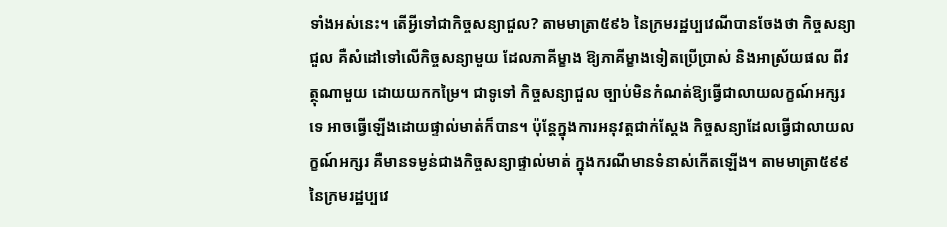ទាំងអស់នេះ។ តើអ្វីទៅជាកិច្ចសន្យាជួល? តាមមាត្រា៥៩៦ នៃក្រមរដ្ឋប្បវេណីបានចែងថា កិច្ចសន្យាជួល គឺសំដៅទៅលើកិច្ចសន្យាមួយ ដែលភាគីម្ខាង ឱ្យភាគីម្ខាងទៀតប្រើប្រាស់ និងអាស្រ័យផល ពីវត្ថុណាមួយ ដោយយកកម្រៃ។ ជាទូទៅ កិច្ចសន្យាជួល ច្បាប់មិនកំណត់ឱ្យធ្វើជាលាយលក្ខណ៍អក្សរទេ អាចធ្វើឡើងដោយផ្ទាល់មាត់ក៏បាន។ ប៉ុន្តែក្នុងការអនុវត្តជាក់ស្តែង កិច្ចសន្យាដែលធ្វើជាលាយលក្ខណ៍អក្សរ គឺមានទម្ងន់ជាងកិច្ចសន្យាផ្ទាល់មាត់ ក្នុងករណីមានទំនាស់កើតឡើង។ តាមមាត្រា៥៩៩ នៃក្រមរដ្ឋប្បវេ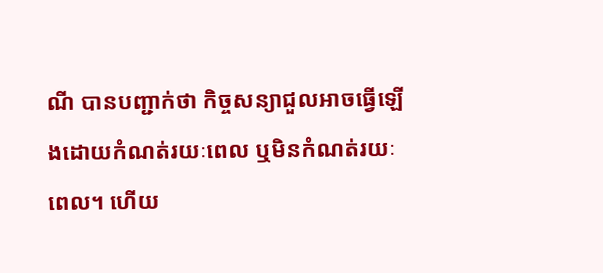ណី បានបញ្ជាក់ថា កិច្ចសន្យាជួលអាចធ្វើឡើងដោយកំណត់រយៈពេល ឬមិនកំណត់រយៈពេល។ ហើយ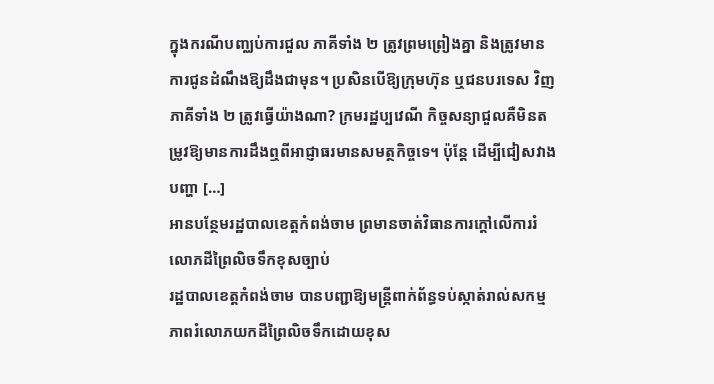ក្នុងករណីបញ្ឈប់ការជួល ភាគីទាំង ២ ត្រូវព្រមព្រៀងគ្នា និងត្រូវមានការជូនដំណឹងឱ្យដឹងជាមុន។ ប្រសិនបើឱ្យក្រុមហ៊ុន ឬជនបរទេស វិញ ភាគីទាំង ២ ត្រូវធ្វើយ៉ាងណា? ក្រមរដ្ឋប្បវេណី កិច្ចសន្យាជួលគឺមិនតម្រូវឱ្យមានការដឹងឮពីអាជ្ញាធរមានសមត្ថកិច្ចទេ។ ប៉ុន្តែ ដើម្បីជៀសវាងបញ្ហា […]
អានបន្ថែមរដ្ឋបាលខេត្តកំពង់ចាម ព្រមានចាត់វិធានការក្ដៅលើការរំលោភដីព្រៃលិចទឹកខុសច្បាប់
រដ្ឋបាលខេត្តកំពង់ចាម បានបញ្ជាឱ្យមន្ត្រីពាក់ព័ន្ធទប់ស្កាត់រាល់សកម្មភាពរំលោភយកដីព្រៃលិចទឹកដោយខុស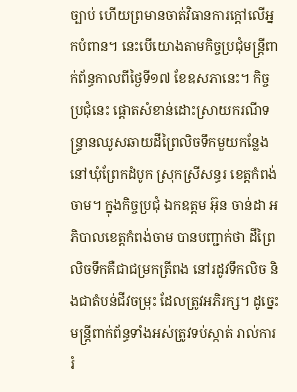ច្បាប់ ហើយព្រមានចាត់វិធានការក្ដៅលើអ្នកបំពាន។ នេះបើយោងតាមកិច្ចប្រជុំមន្រ្តីពាក់ព័ន្ធកាលពីថ្ងៃទី១៧ ខែឧសភានេះ។ កិច្ចប្រជុំនេះ ផ្ដោតសំខាន់ដោះស្រាយករណីទន្រ្ទានឈូសឆាយដីព្រៃលិចទឹកមួយកន្លែង នៅឃុំព្រែកដំបូក ស្រុកស្រីសន្ធរ ខេត្តកំពង់ចាម។ ក្នុងកិច្ចប្រជុំ ឯកឧត្តម អ៊ុន ចាន់ដា អភិបាលខេត្តកំពង់ចាម បានបញ្ជាក់ថា ដីព្រៃលិចទឹកគឺជាជម្រកត្រីពង នៅរដូវទឹកលិច និងជាតំបន់ជីវចម្រុះ ដែលត្រូវអភិរក្ស។ ដូច្នេះ មន្ត្រីពាក់ព័ន្ធទាំងអស់ត្រូវទប់ស្កាត់ រាល់ការរំ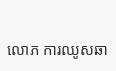លោភ ការឈូសឆា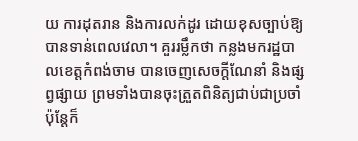យ ការដុតរាន និងការលក់ដូរ ដោយខុសច្បាប់ឱ្យបានទាន់ពេលវេលា។ គួររម្លឹកថា កន្លងមករដ្ឋបាលខេត្តកំពង់ចាម បានចេញសេចក្តីណែនាំ និងផ្សព្វផ្សាយ ព្រមទាំងបានចុះត្រួតពិនិត្យជាប់ជាប្រចាំ ប៉ុន្តែក៏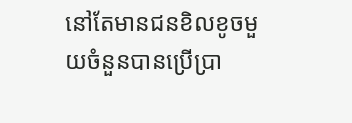នៅតែមានជនខិលខូចមួយចំនួនបានប្រើប្រា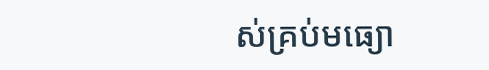ស់គ្រប់មធ្យោ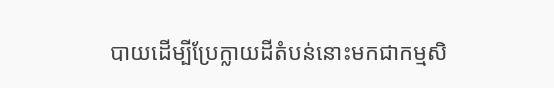បាយដើម្បីប្រែក្លាយដីតំបន់នោះមកជាកម្មសិ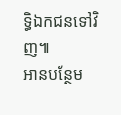ទ្ធិឯកជនទៅវិញ៕
អានបន្ថែម